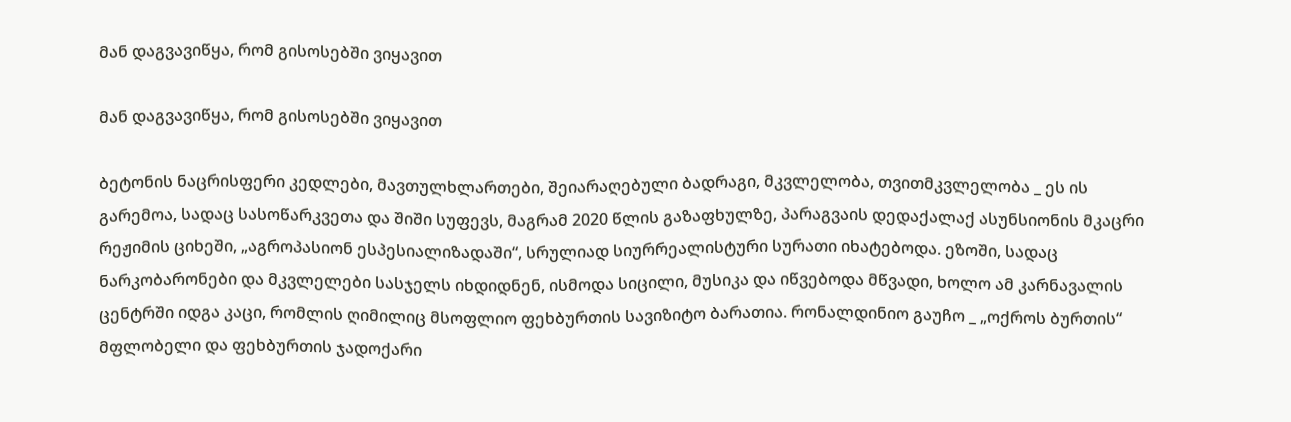მან დაგვავიწყა, რომ გისოსებში ვიყავით

მან დაგვავიწყა, რომ გისოსებში ვიყავით

ბეტონის ნაცრისფერი კედლები, მავთულხლართები, შეიარაღებული ბადრაგი, მკვლელობა, თვითმკვლელობა _ ეს ის გარემოა, სადაც სასოწარკვეთა და შიში სუფევს, მაგრამ 2020 წლის გაზაფხულზე, პარაგვაის დედაქალაქ ასუნსიონის მკაცრი რეჟიმის ციხეში, „აგროპასიონ ესპესიალიზადაში“, სრულიად სიურრეალისტური სურათი იხატებოდა. ეზოში, სადაც ნარკობარონები და მკვლელები სასჯელს იხდიდნენ, ისმოდა სიცილი, მუსიკა და იწვებოდა მწვადი, ხოლო ამ კარნავალის ცენტრში იდგა კაცი, რომლის ღიმილიც მსოფლიო ფეხბურთის სავიზიტო ბარათია. რონალდინიო გაუჩო _ „ოქროს ბურთის“ მფლობელი და ფეხბურთის ჯადოქარი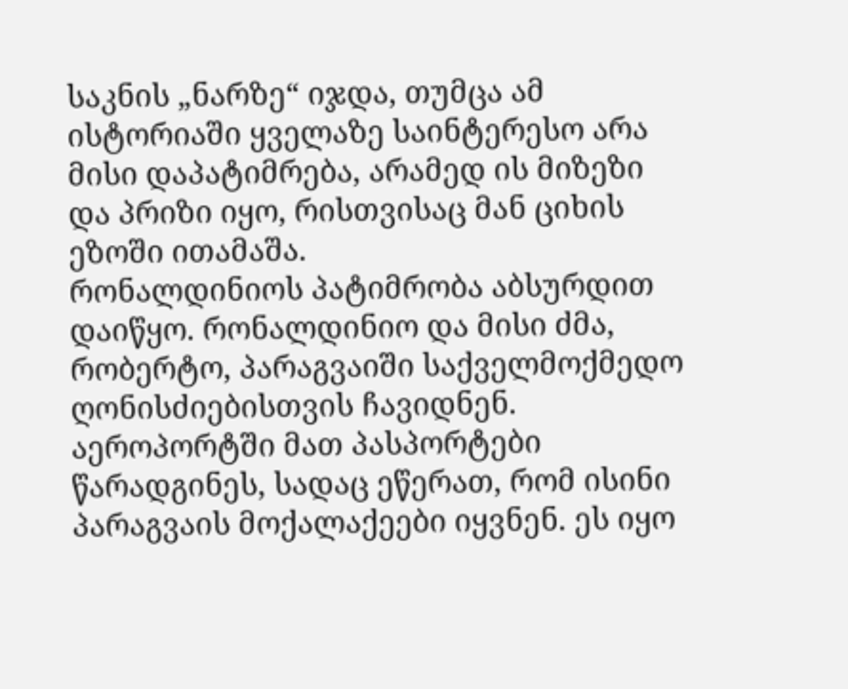საკნის „ნარზე“ იჯდა, თუმცა ამ ისტორიაში ყველაზე საინტერესო არა მისი დაპატიმრება, არამედ ის მიზეზი და პრიზი იყო, რისთვისაც მან ციხის ეზოში ითამაშა.
რონალდინიოს პატიმრობა აბსურდით დაიწყო. რონალდინიო და მისი ძმა, რობერტო, პარაგვაიში საქველმოქმედო ღონისძიებისთვის ჩავიდნენ. აეროპორტში მათ პასპორტები წარადგინეს, სადაც ეწერათ, რომ ისინი პარაგვაის მოქალაქეები იყვნენ. ეს იყო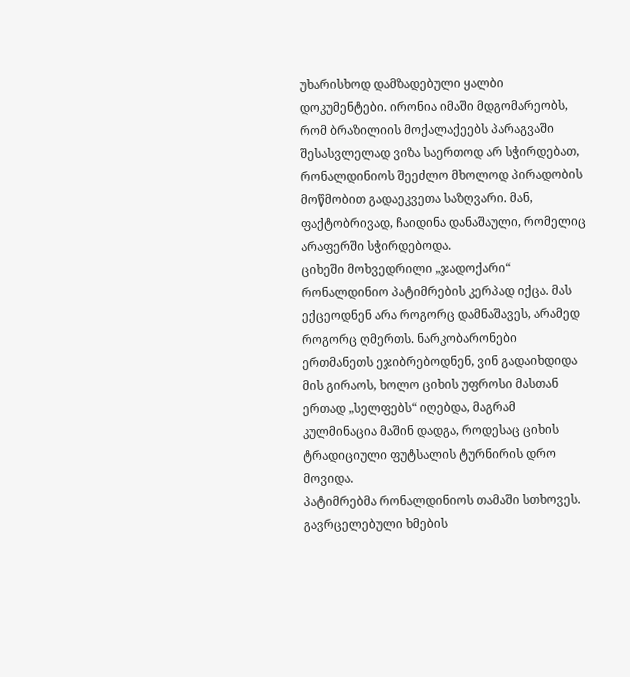უხარისხოდ დამზადებული ყალბი დოკუმენტები. ირონია იმაში მდგომარეობს, რომ ბრაზილიის მოქალაქეებს პარაგვაში შესასვლელად ვიზა საერთოდ არ სჭირდებათ, რონალდინიოს შეეძლო მხოლოდ პირადობის მოწმობით გადაეკვეთა საზღვარი. მან, ფაქტობრივად, ჩაიდინა დანაშაული, რომელიც არაფერში სჭირდებოდა.
ციხეში მოხვედრილი „ჯადოქარი“ რონალდინიო პატიმრების კერპად იქცა. მას ექცეოდნენ არა როგორც დამნაშავეს, არამედ როგორც ღმერთს. ნარკობარონები ერთმანეთს ეჯიბრებოდნენ, ვინ გადაიხდიდა მის გირაოს, ხოლო ციხის უფროსი მასთან ერთად „სელფებს“ იღებდა, მაგრამ კულმინაცია მაშინ დადგა, როდესაც ციხის ტრადიციული ფუტსალის ტურნირის დრო მოვიდა.
პატიმრებმა რონალდინიოს თამაში სთხოვეს. გავრცელებული ხმების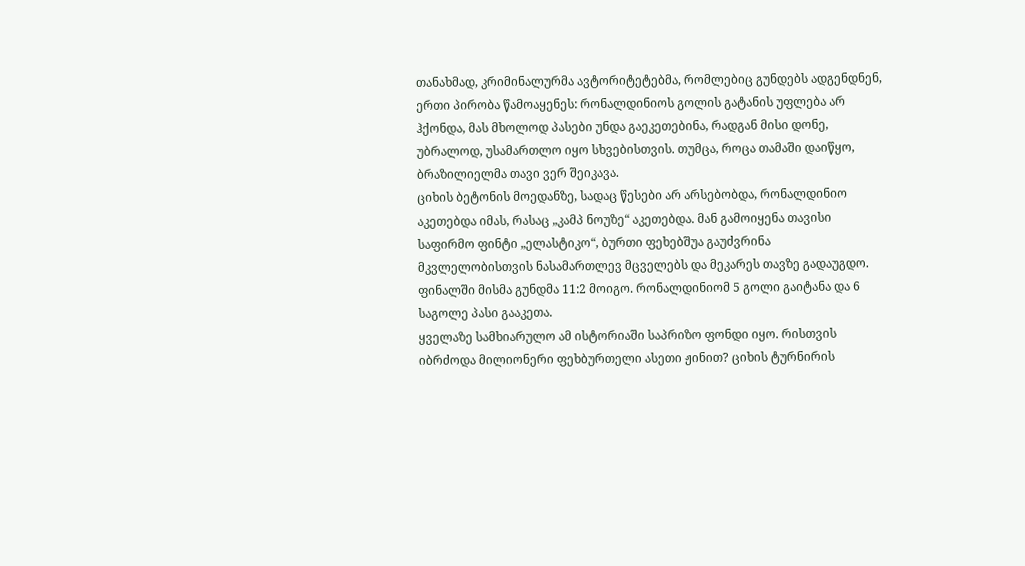თანახმად, კრიმინალურმა ავტორიტეტებმა, რომლებიც გუნდებს ადგენდნენ, ერთი პირობა წამოაყენეს: რონალდინიოს გოლის გატანის უფლება არ ჰქონდა, მას მხოლოდ პასები უნდა გაეკეთებინა, რადგან მისი დონე, უბრალოდ, უსამართლო იყო სხვებისთვის. თუმცა, როცა თამაში დაიწყო, ბრაზილიელმა თავი ვერ შეიკავა.
ციხის ბეტონის მოედანზე, სადაც წესები არ არსებობდა, რონალდინიო აკეთებდა იმას, რასაც „კამპ ნოუზე“ აკეთებდა. მან გამოიყენა თავისი საფირმო ფინტი „ელასტიკო“, ბურთი ფეხებშუა გაუძვრინა მკვლელობისთვის ნასამართლევ მცველებს და მეკარეს თავზე გადაუგდო. ფინალში მისმა გუნდმა 11:2 მოიგო. რონალდინიომ 5 გოლი გაიტანა და 6 საგოლე პასი გააკეთა.
ყველაზე სამხიარულო ამ ისტორიაში საპრიზო ფონდი იყო. რისთვის იბრძოდა მილიონერი ფეხბურთელი ასეთი ჟინით? ციხის ტურნირის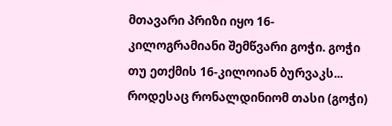მთავარი პრიზი იყო 16-კილოგრამიანი შემწვარი გოჭი. გოჭი თუ ეთქმის 16-კილოიან ბურვაკს...
როდესაც რონალდინიომ თასი (გოჭი)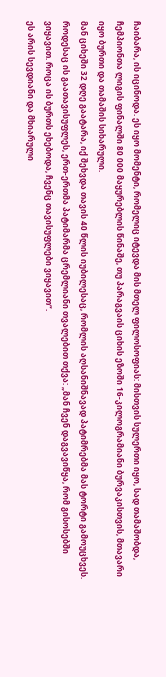ჩაიბარა, ის იცინოდა. ეს იყო მომენტი, რომელიც იტევდა მის მთელ ფილოსოფიას: მისთვის სულერთი იყო, სად თამაშობდა, ჩემპიონთა ლიგის ფინალში 80 000 მაყურებლის წინაშე, თუ პარაგვაის ციხის ეზოში 16-კილოგრამიანი ბურვაკისთვის, მთავარი იყო ბურთი და თამაშის სიხარული.
მან ციხეში 32 დღე გაატარა, იქ შეხვდა თავის 40 წლის იუბილესაც, რომლის აღსანიშნავად პატიმრებმა მას ტორტი გამოუცხვეს. როდესაც ის გაათავისუფლეს, ერთ-ერთმა პატიმარმა ცრემლიანი თვალებით თქვა: „მან ჩვენ დაგვავიწყა, რომ გისოსებში ვიყავით. როცა ის ბურთს ეხებოდა, ჩვენც თავისუფლები ვიყავით“.
ეს არის სევდიანი და მხიარული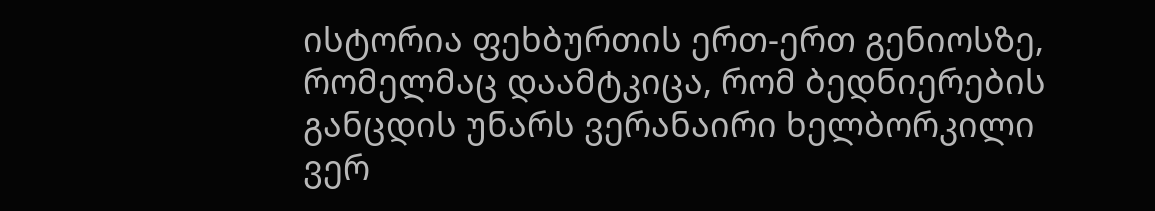ისტორია ფეხბურთის ერთ-ერთ გენიოსზე, რომელმაც დაამტკიცა, რომ ბედნიერების განცდის უნარს ვერანაირი ხელბორკილი ვერ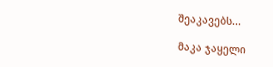შეაკავებს...

მაკა ჯაყელი